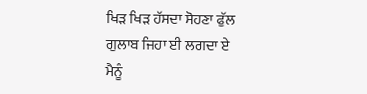ਖਿੜ ਖਿੜ ਹੱਸਦਾ ਸੋਹਣਾ ਫੁੱਲ ਗੁਲਾਬ ਜਿਹਾ ਈ ਲਗਦਾ ਏ
ਮੈਨੂੰ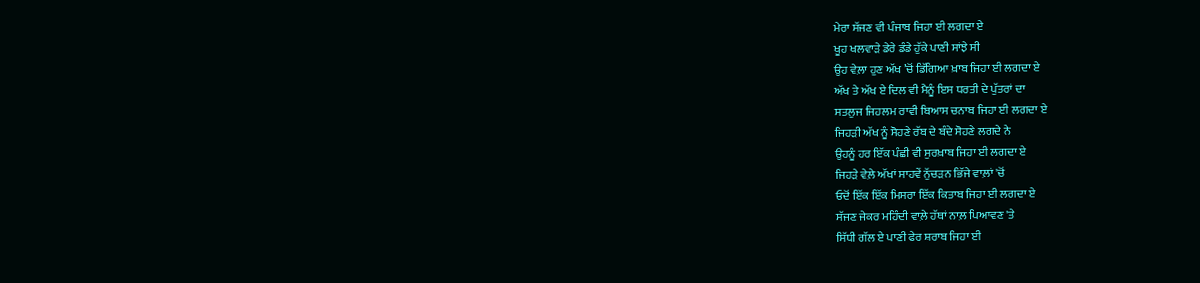ਮੇਰਾ ਸੱਜਣ ਵੀ ਪੰਜਾਬ ਜਿਹਾ ਈ ਲਗਦਾ ਏ
ਖੂਹ ਖਲਵਾੜੇ ਡੇਰੇ ਡੰਡੇ ਹੁੱਕੇ ਪਾਣੀ ਸਾਂਝੇ ਸੀ
ਉਹ ਵੇਲ਼ਾ ਹੁਣ ਅੱਖ ’ਚੋਂ ਡਿੱਗਿਆ ਖ਼ਾਬ ਜਿਹਾ ਈ ਲਗਦਾ ਏ
ਅੱਖ ਤੇ ਅੱਖ ਏ ਦਿਲ ਵੀ ਮੈਨੂੰ ਇਸ ਧਰਤੀ ਦੇ ਪੁੱਤਰਾਂ ਦਾ
ਸਤਲੁਜ ਜਿਹਲਮ ਰਾਵੀ ਬਿਆਸ ਚਨਾਬ ਜਿਹਾ ਈ ਲਗਦਾ ਏ
ਜਿਹੜੀ ਅੱਖ ਨੂੰ ਸੋਹਣੇ ਰੱਬ ਦੇ ਬੰਦੇ ਸੋਹਣੇ ਲਗਦੇ ਨੇ
ਉਹਨੂੰ ਹਰ ਇੱਕ ਪੰਛੀ ਵੀ ਸੁਰਖ਼ਾਬ ਜਿਹਾ ਈ ਲਗਦਾ ਏ
ਜਿਹੜੇ ਵੇਲ਼ੇ ਅੱਖਾਂ ਸਾਹਵੇਂ ਨੁੱਚੜਨ ਭਿੱਜੇ ਵਾਲ਼ਾਂ 'ਚੋਂ
ਓਦੋਂ ਇੱਕ ਇੱਕ ਮਿਸਰਾ ਇੱਕ ਕਿਤਾਬ ਜਿਹਾ ਈ ਲਗਦਾ ਏ
ਸੱਜਣ ਜੇਕਰ ਮਹਿੰਦੀ ਵਾਲ਼ੇ ਹੱਥਾਂ ਨਾਲ਼ ਪਿਆਵਣ 'ਤੇ
ਸਿੱਧੀ ਗੱਲ ਏ ਪਾਣੀ ਫੇਰ ਸ਼ਰਾਬ ਜਿਹਾ ਈ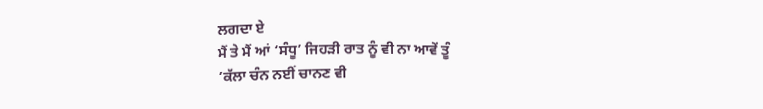ਲਗਦਾ ਏ
ਮੈਂ ਤੇ ਮੈਂ ਆਂ ‘ਸੰਧੂ’ ਜਿਹੜੀ ਰਾਤ ਨੂੰ ਵੀ ਨਾ ਆਵੇਂ ਤੂੰ
’ਕੱਲਾ ਚੰਨ ਨਈਂ ਚਾਨਣ ਵੀ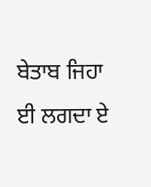ਬੇਤਾਬ ਜਿਹਾ ਈ ਲਗਦਾ ਏ